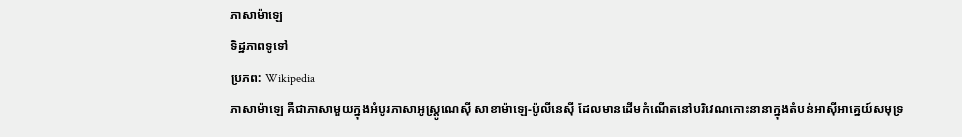ភាសាម៉ាឡេ
ទិដ្ឋភាពទូទៅ
ប្រភព: Wikipedia
ភាសាម៉ាឡេ គឺជាភាសាមួយក្នុងអំបូរភាសាអូស្ត្រូណេស៊ី សាខាម៉ាឡេ-ប៉ូលីនេស៊ី ដែលមានដើមកំណើតនៅបរិវេណកោះនានាក្នុងតំបន់អាស៊ីអាគ្នេយ៍សមុទ្រ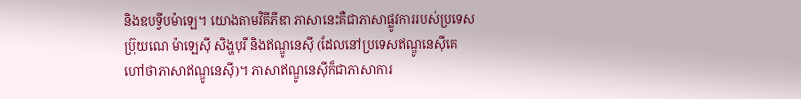និងឧបទ្វីបម៉ាឡេ។ យោងតាមវិគីភីឌា ភាសានេះគឺជាភាសាផ្លូវការរបស់ប្រទេសប្រ៊ុយណេ ម៉ាឡេស៊ី សិង្ហបុរី និងឥណ្ឌូនេស៊ី (ដែលនៅប្រទេសឥណ្ឌូនេស៊ីគេហៅថាភាសាឥណ្ឌូនេស៊ី)។ ភាសាឥណ្ឌូនេស៊ីក៏ជាភាសាការ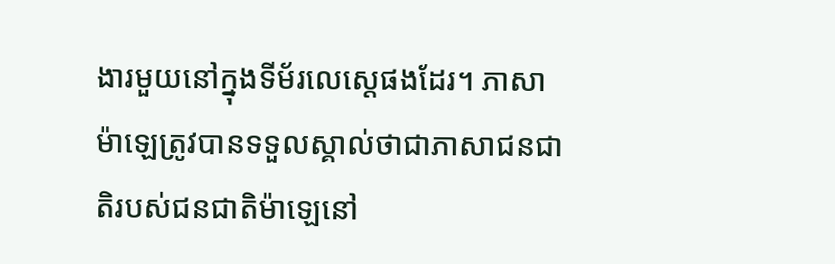ងារមួយនៅក្នុងទីម័រលេស្តេផងដែរ។ ភាសាម៉ាឡេត្រូវបានទទួលស្គាល់ថាជាភាសាជនជាតិរបស់ជនជាតិម៉ាឡេនៅ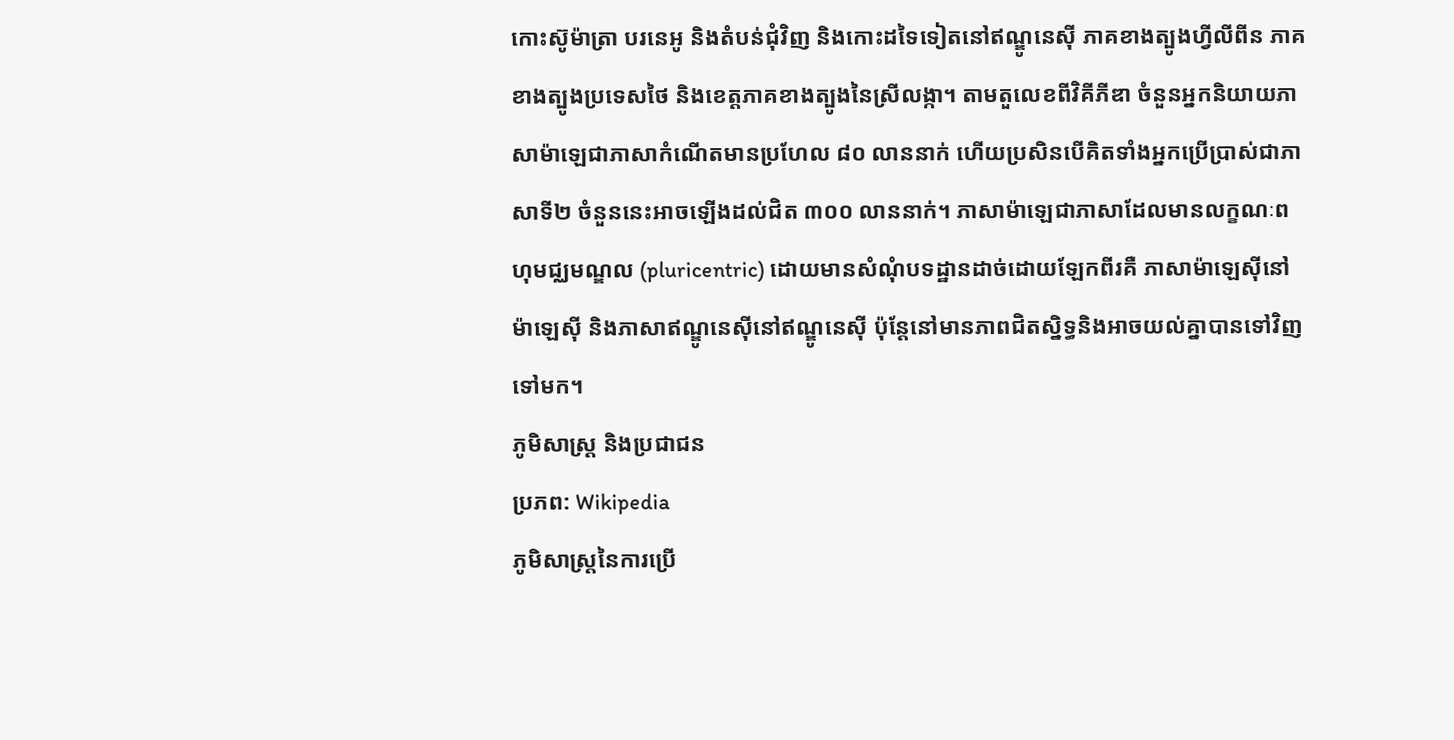កោះស៊ូម៉ាត្រា បរនេអូ និងតំបន់ជុំវិញ និងកោះដទៃទៀតនៅឥណ្ឌូនេស៊ី ភាគខាងត្បូងហ្វីលីពីន ភាគខាងត្បូងប្រទេសថៃ និងខេត្តភាគខាងត្បូងនៃស្រីលង្កា។ តាមតួលេខពីវិគីភីឌា ចំនួនអ្នកនិយាយភាសាម៉ាឡេជាភាសាកំណើតមានប្រហែល ៨០ លាននាក់ ហើយប្រសិនបើគិតទាំងអ្នកប្រើប្រាស់ជាភាសាទី២ ចំនួននេះអាចឡើងដល់ជិត ៣០០ លាននាក់។ ភាសាម៉ាឡេជាភាសាដែលមានលក្ខណៈពហុមជ្ឈមណ្ឌល (pluricentric) ដោយមានសំណុំបទដ្ឋានដាច់ដោយឡែកពីរគឺ ភាសាម៉ាឡេស៊ីនៅម៉ាឡេស៊ី និងភាសាឥណ្ឌូនេស៊ីនៅឥណ្ឌូនេស៊ី ប៉ុន្តែនៅមានភាពជិតស្និទ្ធនិងអាចយល់គ្នាបានទៅវិញទៅមក។
ភូមិសាស្ត្រ និងប្រជាជន
ប្រភព: Wikipedia
ភូមិសាស្ត្រនៃការប្រើ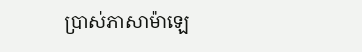ប្រាស់ភាសាម៉ាឡេ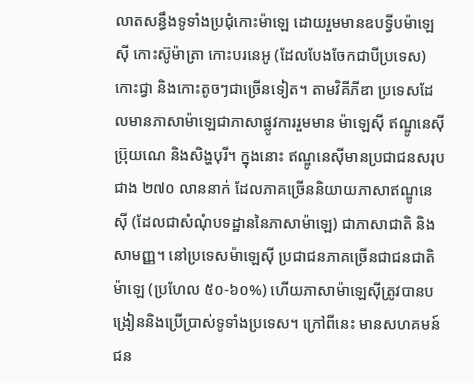លាតសន្ធឹងទូទាំងប្រជុំកោះម៉ាឡេ ដោយរួមមានឧបទ្វីបម៉ាឡេស៊ី កោះស៊ូម៉ាត្រា កោះបរនេអូ (ដែលបែងចែកជាបីប្រទេស) កោះជ្វា និងកោះតូចៗជាច្រើនទៀត។ តាមវិគីភីឌា ប្រទេសដែលមានភាសាម៉ាឡេជាភាសាផ្លូវការរួមមាន ម៉ាឡេស៊ី ឥណ្ឌូនេស៊ី ប្រ៊ុយណេ និងសិង្ហបុរី។ ក្នុងនោះ ឥណ្ឌូនេស៊ីមានប្រជាជនសរុបជាង ២៧០ លាននាក់ ដែលភាគច្រើននិយាយភាសាឥណ្ឌូនេស៊ី (ដែលជាសំណុំបទដ្ឋាននៃភាសាម៉ាឡេ) ជាភាសាជាតិ និងសាមញ្ញ។ នៅប្រទេសម៉ាឡេស៊ី ប្រជាជនភាគច្រើនជាជនជាតិម៉ាឡេ (ប្រហែល ៥០-៦០%) ហើយភាសាម៉ាឡេស៊ីត្រូវបានបង្រៀននិងប្រើប្រាស់ទូទាំងប្រទេស។ ក្រៅពីនេះ មានសហគមន៍ជន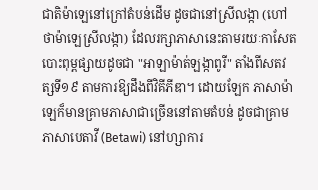ជាតិម៉ាឡេនៅក្រៅតំបន់ដើម ដូចជានៅស្រីលង្កា (ហៅថាម៉ាឡេស្រីលង្កា) ដែលរក្សាភាសានេះតាមរយៈកាសែតបោះពុម្ពផ្សាយដូចជា "អាឡាម៉ាត់ឡង្កាពូរី" តាំងពីសតវត្សទី១៩ តាមការឱ្យដឹងពីវិគីភីឌា។ ដោយឡែក ភាសាម៉ាឡេក៏មានគ្រាមភាសាជាច្រើននៅតាមតំបន់ ដូចជាគ្រាមភាសាបេតាវី (Betawi) នៅហ្សាការ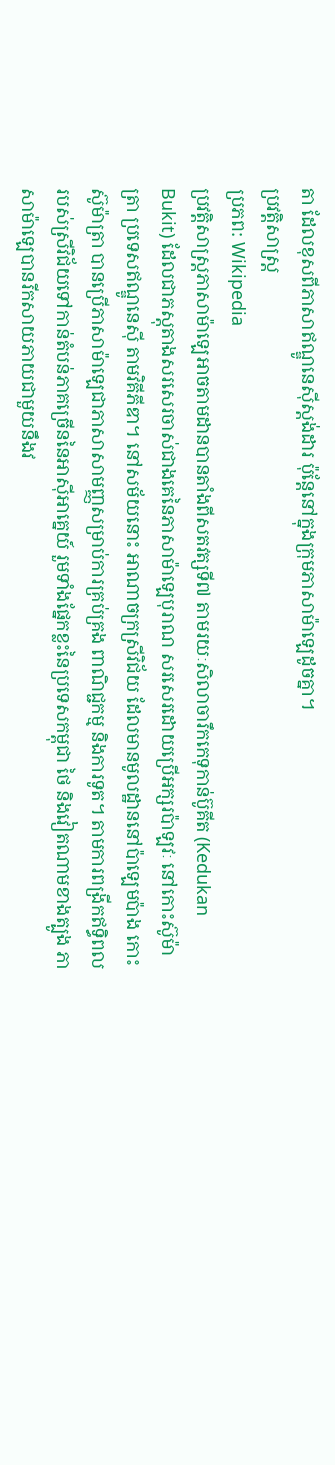តា ដែលខុសពីភាសាឥណ្ឌូនេស៊ីស្តង់ដារ ប៉ុន្តែនៅក្នុងក្រុមភាសាម៉ាឡេដូចគ្នា។
ប្រវត្តិសាស្ត្រ
ប្រភព: Wikipedia
ប្រវត្តិសាស្ត្រភាសាម៉ាឡេអាចតាមដានបានតាំងពីសតវត្សទី៧ តាមរយៈសិលាចារឹកកេទុកាន់ប៊ូគីត (Kedukan Bukit) ដែលជាភស្តុតាងសរសេរចាស់ជាងគេនៃភាសាម៉ាឡេបុរាណ សរសេរដោយប្រើអក្សរប៉ាឡវៈ នៅកោះស៊ូម៉ាត្រា ប្រទេសឥណ្ឌូនេស៊ី តាមវិគីភីឌា។ នៅសម័យនោះ អាណាចក្រស្រីវិជ័យ ដែលមានមូលដ្ឋាននៅប៉ាឡេមប៉ាង កោះស៊ូម៉ាត្រា បានប្រើភាសាម៉ាឡេជាភាសាសាមញ្ញសម្រាប់ការគ្រប់គ្រង ពាណិជ្ជកម្ម និងការទូត។ តាមការពង្រីកឥទ្ធិពលរបស់ស្រីវិជ័យទៅកាន់តំបន់ភាគច្រើននៃអាស៊ីអាគ្នេយ៍ រួមទាំងផ្នែកខ្លះនៃប្រទេសកម្ពុជា ថៃ និងវៀតណាមខាងត្បូង ភាសាម៉ាឡេបានរីកសាយភាយជាមួយនឹងវ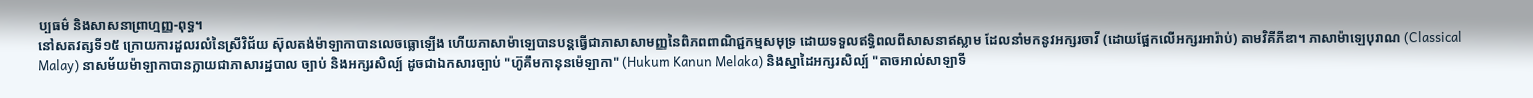ប្បធម៌ និងសាសនាព្រាហ្មញ្ញ-ពុទ្ធ។
នៅសតវត្សទី១៥ ក្រោយការដួលរលំនៃស្រីវិជ័យ ស៊ុលតង់ម៉ាឡាកាបានលេចធ្លោឡើង ហើយភាសាម៉ាឡេបានបន្តធ្វើជាភាសាសាមញ្ញនៃពិភពពាណិជ្ជកម្មសមុទ្រ ដោយទទួលឥទ្ធិពលពីសាសនាឥស្លាម ដែលនាំមកនូវអក្សរចាវី (ដោយផ្អែកលើអក្សរអារ៉ាប់) តាមវិគីភីឌា។ ភាសាម៉ាឡេបុរាណ (Classical Malay) នាសម័យម៉ាឡាកាបានក្លាយជាភាសារដ្ឋបាល ច្បាប់ និងអក្សរសិល្ប៍ ដូចជាឯកសារច្បាប់ "ហ៊ូគឹមកានុនម៉េឡាកា" (Hukum Kanun Melaka) និងស្នាដៃអក្សរសិល្ប៍ "តាចអាល់សាឡាទី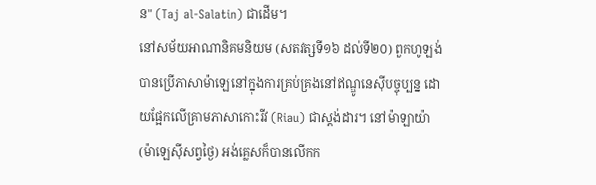ន" (Taj al-Salatin) ជាដើម។
នៅសម័យអាណានិគមនិយម (សតវត្សទី១៦ ដល់ទី២០) ពួកហូឡង់បានប្រើភាសាម៉ាឡេនៅក្នុងការគ្រប់គ្រងនៅឥណ្ឌូនេស៊ីបច្ចុប្បន្ន ដោយផ្អែកលើគ្រាមភាសាកោះរីវ (Riau) ជាស្តង់ដារ។ នៅម៉ាឡាយ៉ា (ម៉ាឡេស៊ីសព្វថ្ងៃ) អង់គ្លេសក៏បានលើកក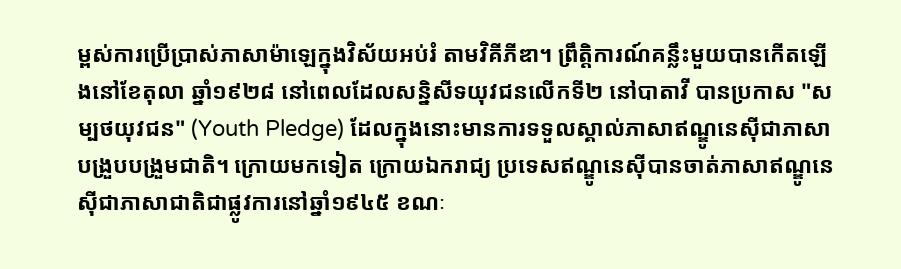ម្ពស់ការប្រើប្រាស់ភាសាម៉ាឡេក្នុងវិស័យអប់រំ តាមវិគីភីឌា។ ព្រឹត្តិការណ៍គន្លឹះមួយបានកើតឡើងនៅខែតុលា ឆ្នាំ១៩២៨ នៅពេលដែលសន្និសីទយុវជនលើកទី២ នៅបាតាវី បានប្រកាស "សម្បថយុវជន" (Youth Pledge) ដែលក្នុងនោះមានការទទួលស្គាល់ភាសាឥណ្ឌូនេស៊ីជាភាសាបង្រួបបង្រួមជាតិ។ ក្រោយមកទៀត ក្រោយឯករាជ្យ ប្រទេសឥណ្ឌូនេស៊ីបានចាត់ភាសាឥណ្ឌូនេស៊ីជាភាសាជាតិជាផ្លូវការនៅឆ្នាំ១៩៤៥ ខណៈ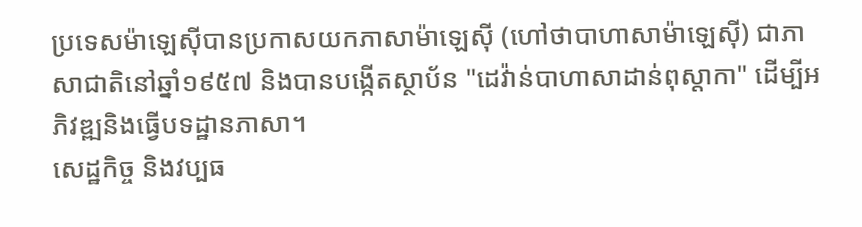ប្រទេសម៉ាឡេស៊ីបានប្រកាសយកភាសាម៉ាឡេស៊ី (ហៅថាបាហាសាម៉ាឡេស៊ី) ជាភាសាជាតិនៅឆ្នាំ១៩៥៧ និងបានបង្កើតស្ថាប័ន "ដេវ៉ាន់បាហាសាដាន់ពុស្តាកា" ដើម្បីអភិវឌ្ឍនិងធ្វើបទដ្ឋានភាសា។
សេដ្ឋកិច្ច និងវប្បធ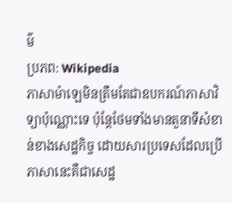ម៌
ប្រភព: Wikipedia
ភាសាម៉ាឡេមិនត្រឹមតែជាឧបករណ៍ភាសាវិទ្យាប៉ុណ្ណោះទេ ប៉ុន្តែថែមទាំងមានតួនាទីសំខាន់ខាងសេដ្ឋកិច្ច ដោយសារប្រទេសដែលប្រើភាសានេះគឺជាសេដ្ឋ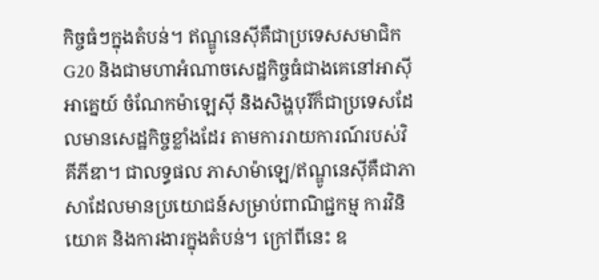កិច្ចធំៗក្នុងតំបន់។ ឥណ្ឌូនេស៊ីគឺជាប្រទេសសមាជិក G20 និងជាមហាអំណាចសេដ្ឋកិច្ចធំជាងគេនៅអាស៊ីអាគ្នេយ៍ ចំណែកម៉ាឡេស៊ី និងសិង្ហបុរីក៏ជាប្រទេសដែលមានសេដ្ឋកិច្ចខ្លាំងដែរ តាមការរាយការណ៍របស់វិគីភីឌា។ ជាលទ្ធផល ភាសាម៉ាឡេ/ឥណ្ឌូនេស៊ីគឺជាភាសាដែលមានប្រយោជន៍សម្រាប់ពាណិជ្ជកម្ម ការវិនិយោគ និងការងារក្នុងតំបន់។ ក្រៅពីនេះ ឧ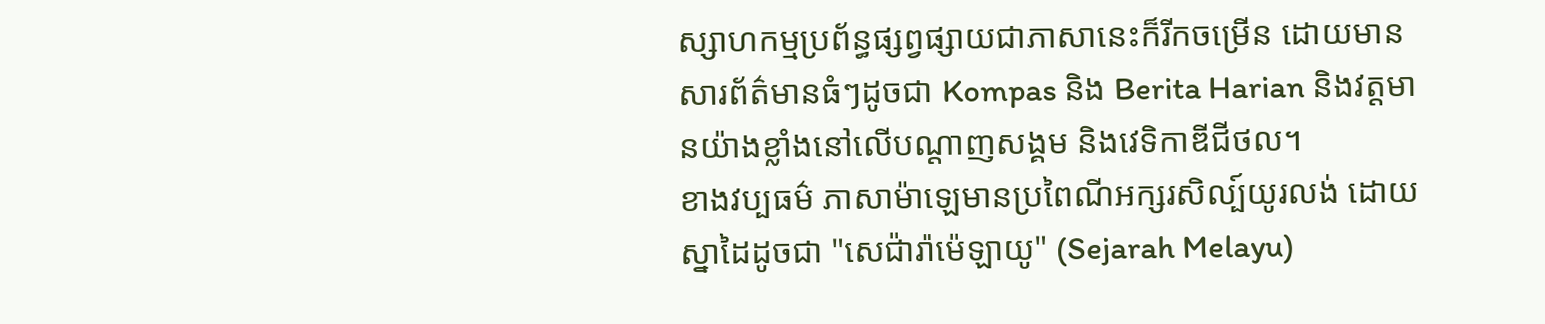ស្សាហកម្មប្រព័ន្ធផ្សព្វផ្សាយជាភាសានេះក៏រីកចម្រើន ដោយមានសារព័ត៌មានធំៗដូចជា Kompas និង Berita Harian និងវត្តមានយ៉ាងខ្លាំងនៅលើបណ្តាញសង្គម និងវេទិកាឌីជីថល។
ខាងវប្បធម៌ ភាសាម៉ាឡេមានប្រពៃណីអក្សរសិល្ប៍យូរលង់ ដោយស្នាដៃដូចជា "សេជ៉ារ៉ាម៉េឡាយូ" (Sejarah Melayu)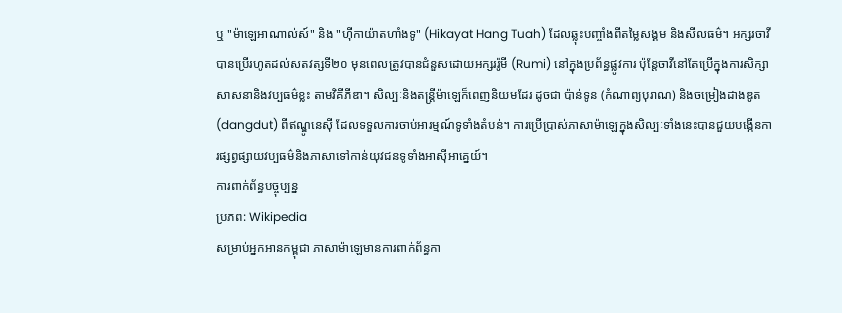ឬ "ម៉ាឡេអាណាល់ស៍" និង "ហ៊ីកាយ៉ាតហាំងទូ" (Hikayat Hang Tuah) ដែលឆ្លុះបញ្ចាំងពីតម្លៃសង្គម និងសីលធម៌។ អក្សរចាវីបានប្រើរហូតដល់សតវត្សទី២០ មុនពេលត្រូវបានជំនួសដោយអក្សររ៉ូមី (Rumi) នៅក្នុងប្រព័ន្ធផ្លូវការ ប៉ុន្តែចាវីនៅតែប្រើក្នុងការសិក្សាសាសនានិងវប្បធម៌ខ្លះ តាមវិគីភីឌា។ សិល្បៈនិងតន្ត្រីម៉ាឡេក៏ពេញនិយមដែរ ដូចជា ប៉ាន់ទូន (កំណាព្យបុរាណ) និងចម្រៀងដាងឌូត (dangdut) ពីឥណ្ឌូនេស៊ី ដែលទទួលការចាប់អារម្មណ៍ទូទាំងតំបន់។ ការប្រើប្រាស់ភាសាម៉ាឡេក្នុងសិល្បៈទាំងនេះបានជួយបង្កើនការផ្សព្វផ្សាយវប្បធម៌និងភាសាទៅកាន់យុវជនទូទាំងអាស៊ីអាគ្នេយ៍។
ការពាក់ព័ន្ធបច្ចុប្បន្ន
ប្រភព: Wikipedia
សម្រាប់អ្នកអានកម្ពុជា ភាសាម៉ាឡេមានការពាក់ព័ន្ធកា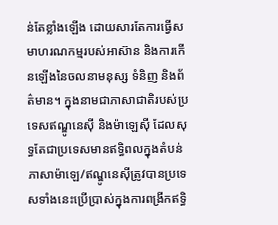ន់តែខ្លាំងឡើង ដោយសារតែការធ្វើសមាហរណកម្មរបស់អាស៊ាន និងការកើនឡើងនៃចលនាមនុស្ស ទំនិញ និងព័ត៌មាន។ ក្នុងនាមជាភាសាជាតិរបស់ប្រទេសឥណ្ឌូនេស៊ី និងម៉ាឡេស៊ី ដែលសុទ្ធតែជាប្រទេសមានឥទ្ធិពលក្នុងតំបន់ ភាសាម៉ាឡេ/ឥណ្ឌូនេស៊ីត្រូវបានប្រទេសទាំងនេះប្រើប្រាស់ក្នុងការពង្រីកឥទ្ធិ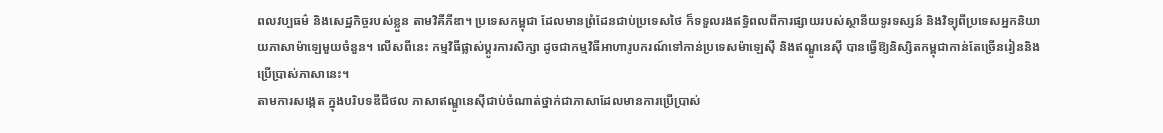ពលវប្បធម៌ និងសេដ្ឋកិច្ចរបស់ខ្លួន តាមវិគីភីឌា។ ប្រទេសកម្ពុជា ដែលមានព្រំដែនជាប់ប្រទេសថៃ ក៏ទទួលរងឥទ្ធិពលពីការផ្សាយរបស់ស្ថានីយទូរទស្សន៍ និងវិទ្យុពីប្រទេសអ្នកនិយាយភាសាម៉ាឡេមួយចំនួន។ លើសពីនេះ កម្មវិធីផ្លាស់ប្តូរការសិក្សា ដូចជាកម្មវិធីអាហារូបករណ៍ទៅកាន់ប្រទេសម៉ាឡេស៊ី និងឥណ្ឌូនេស៊ី បានធ្វើឱ្យនិស្សិតកម្ពុជាកាន់តែច្រើនរៀននិងប្រើប្រាស់ភាសានេះ។
តាមការសង្កេត ក្នុងបរិបទឌីជីថល ភាសាឥណ្ឌូនេស៊ីជាប់ចំណាត់ថ្នាក់ជាភាសាដែលមានការប្រើប្រាស់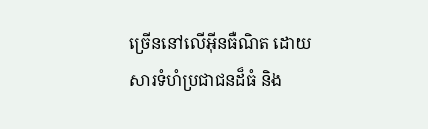ច្រើននៅលើអ៊ីនធឺណិត ដោយសារទំហំប្រជាជនដ៏ធំ និង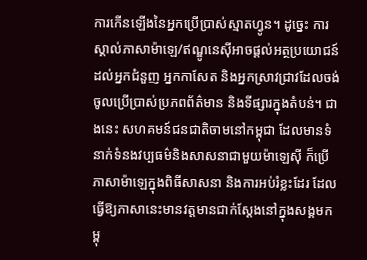ការកើនឡើងនៃអ្នកប្រើប្រាស់ស្មាតហ្វូន។ ដូច្នេះ ការស្គាល់ភាសាម៉ាឡេ/ឥណ្ឌូនេស៊ីអាចផ្តល់អត្ថប្រយោជន៍ដល់អ្នកជំនួញ អ្នកកាសែត និងអ្នកស្រាវជ្រាវដែលចង់ចូលប្រើប្រាស់ប្រភពព័ត៌មាន និងទីផ្សារក្នុងតំបន់។ ជាងនេះ សហគមន៍ជនជាតិចាមនៅកម្ពុជា ដែលមានទំនាក់ទំនងវប្បធម៌និងសាសនាជាមួយម៉ាឡេស៊ី ក៏ប្រើភាសាម៉ាឡេក្នុងពិធីសាសនា និងការអប់រំខ្លះដែរ ដែលធ្វើឱ្យភាសានេះមានវត្តមានជាក់ស្តែងនៅក្នុងសង្គមកម្ពុ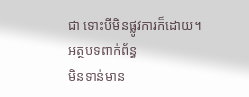ជា ទោះបីមិនផ្លូវការក៏ដោយ។
អត្ថបទពាក់ព័ន្ធ
មិនទាន់មាន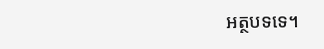អត្ថបទទេ។